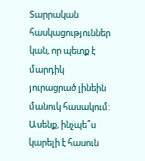Տարրական հասկացություններ կան, որ պետք է մարդիկ յուրացրած լինեին մանուկ հասակում: Ասենք, ինչպե՞ս կարելի է հասուն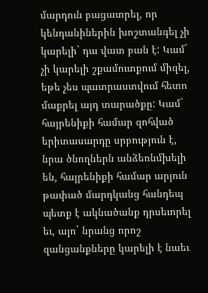մարդուն բացատրել, որ կենդանիներին խոշտանգել չի կարելի` դա վատ բան է: Կամ` չի կարելի շքամուտքում միզել, եթե չես պատրաստվում հետո մաքրել այդ տարածքը: Կամ` հայրենիքի համար զոհված երիտասարդը սրբություն է, նրա ծնողներն անձեռնմխելի են, հայրենիքի համար արյուն թափած մարդկանց հանդեպ պետք է ակնածանք դրսեւորել եւ, այո` նրանց որոշ զանցանքները կարելի է նաեւ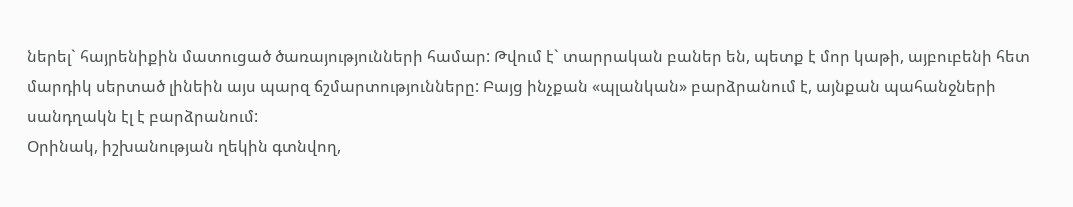ներել` հայրենիքին մատուցած ծառայությունների համար: Թվում է` տարրական բաներ են, պետք է մոր կաթի, այբուբենի հետ մարդիկ սերտած լինեին այս պարզ ճշմարտությունները: Բայց ինչքան «պլանկան» բարձրանում է, այնքան պահանջների սանդղակն էլ է բարձրանում:
Օրինակ, իշխանության ղեկին գտնվող,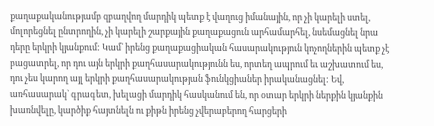քաղաքականությամբ զբաղվող մարդիկ պետք է վաղուց իմանային, որ չի կարելի ստել, մոլորեցնել ընտրողին, չի կարելի շարքային քաղաքացուն արհամարհել, նսեմացնել նրա դերը երկրի կյանքում: Կամ` իրենց քաղաքացիական հասարակություն կոչողներին պետք չէ բացատրել, որ դու այն երկրի քաղհասարակությունն ես, որտեղ ապրում եւ աշխատում ես, դու չես կարող այլ երկրի քաղհասարակության ֆունկցիաներ իրականացնել: Եվ, առհասարակ` գրագետ, խելացի մարդիկ հասկանում են, որ օտար երկրի ներքին կյանքին խառնվելը, կարծիք հայտնելն ու քիթն իրենց չվերաբերող հարցերի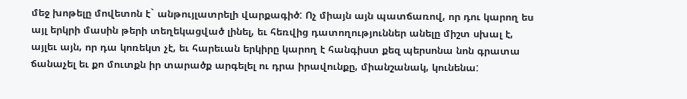մեջ խոթելը մովետոն է` անթույլատրելի վարքագիծ: Ոչ միայն այն պատճառով, որ դու կարող ես այլ երկրի մասին թերի տեղեկացված լինել, եւ հեռվից դատողություններ անելը միշտ սխալ է, այլեւ այն, որ դա կոռեկտ չէ, եւ հարեւան երկիրը կարող է հանգիստ քեզ պերսոնա նոն գրատա ճանաչել եւ քո մուտքն իր տարածք արգելել ու դրա իրավունքը, միանշանակ, կունենա: